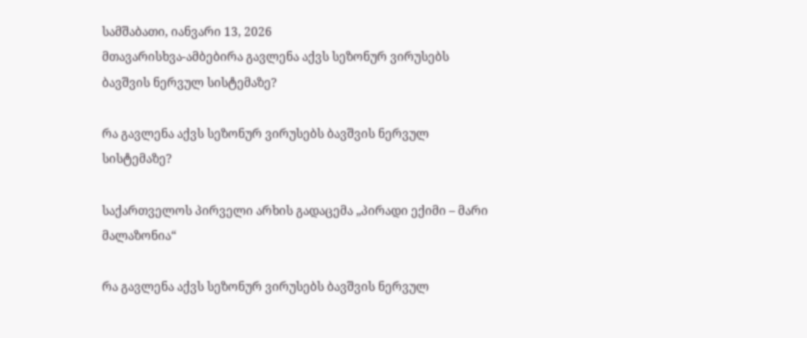სამშაბათი, იანვარი 13, 2026
მთავარისხვა-ამბებირა გავლენა აქვს სეზონურ ვირუსებს ბავშვის ნერვულ სისტემაზე?

რა გავლენა აქვს სეზონურ ვირუსებს ბავშვის ნერვულ სისტემაზე?

საქართველოს პირველი არხის გადაცემა „პირადი ექიმი – მარი მალაზონია“

რა გავლენა აქვს სეზონურ ვირუსებს ბავშვის ნერვულ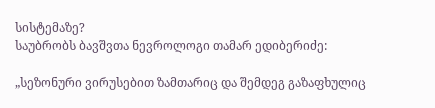სისტემაზე?
საუბრობს ბავშვთა ნევროლოგი თამარ ედიბერიძე:

„სეზონური ვირუსებით ზამთარიც და შემდეგ გაზაფხულიც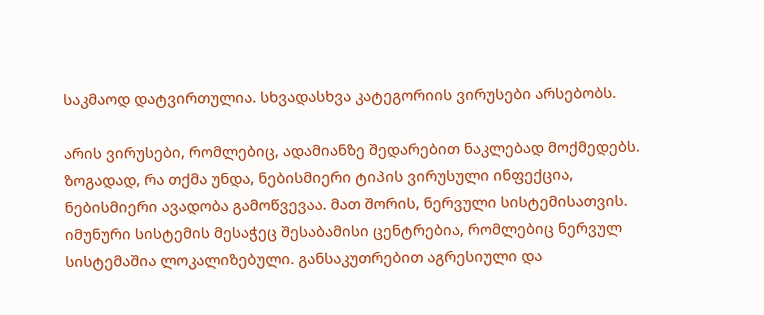საკმაოდ დატვირთულია. სხვადასხვა კატეგორიის ვირუსები არსებობს.

არის ვირუსები, რომლებიც, ადამიანზე შედარებით ნაკლებად მოქმედებს. ზოგადად, რა თქმა უნდა, ნებისმიერი ტიპის ვირუსული ინფექცია, ნებისმიერი ავადობა გამოწვევაა. მათ შორის, ნერვული სისტემისათვის. იმუნური სისტემის მესაჭეც შესაბამისი ცენტრებია, რომლებიც ნერვულ სისტემაშია ლოკალიზებული. განსაკუთრებით აგრესიული და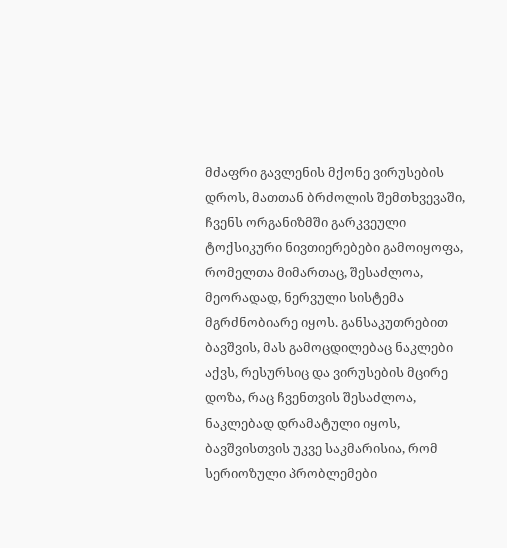მძაფრი გავლენის მქონე ვირუსების დროს, მათთან ბრძოლის შემთხვევაში, ჩვენს ორგანიზმში გარკვეული ტოქსიკური ნივთიერებები გამოიყოფა, რომელთა მიმართაც, შესაძლოა, მეორადად, ნერვული სისტემა მგრძნობიარე იყოს. განსაკუთრებით ბავშვის, მას გამოცდილებაც ნაკლები აქვს, რესურსიც და ვირუსების მცირე დოზა, რაც ჩვენთვის შესაძლოა, ნაკლებად დრამატული იყოს, ბავშვისთვის უკვე საკმარისია, რომ სერიოზული პრობლემები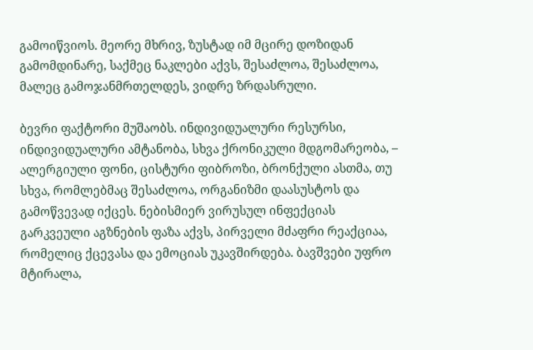გამოიწვიოს. მეორე მხრივ, ზუსტად იმ მცირე დოზიდან გამომდინარე, საქმეც ნაკლები აქვს, შესაძლოა, შესაძლოა, მალეც გამოჯანმრთელდეს, ვიდრე ზრდასრული.

ბევრი ფაქტორი მუშაობს. ინდივიდუალური რესურსი, ინდივიდუალური ამტანობა, სხვა ქრონიკული მდგომარეობა, – ალერგიული ფონი, ცისტური ფიბროზი, ბრონქული ასთმა, თუ სხვა, რომლებმაც შესაძლოა, ორგანიზმი დაასუსტოს და გამოწვევად იქცეს. ნებისმიერ ვირუსულ ინფექციას გარკვეული აგზნების ფაზა აქვს, პირველი მძაფრი რეაქციაა, რომელიც ქცევასა და ემოციას უკავშირდება. ბავშვები უფრო მტირალა,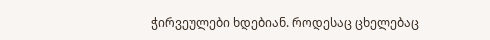ჭირვეულები ხდებიან. როდესაც ცხელებაც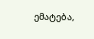ემატება,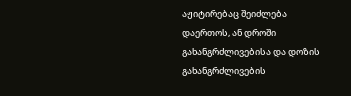აჟიტირებაც შეიძლება დაერთოს, ან დროში გახანგრძლივებისა და დოზის გახანგრძლივების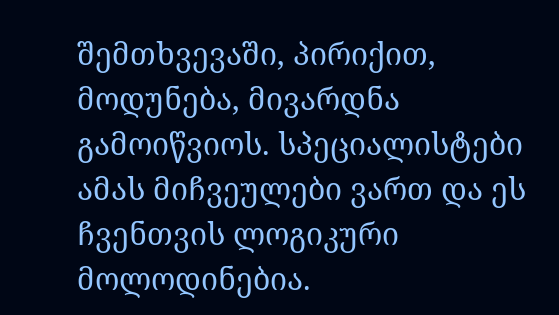შემთხვევაში, პირიქით, მოდუნება, მივარდნა გამოიწვიოს. სპეციალისტები ამას მიჩვეულები ვართ და ეს ჩვენთვის ლოგიკური მოლოდინებია.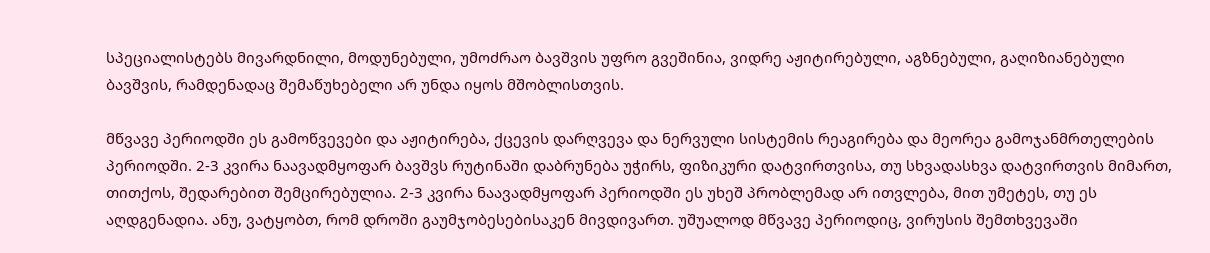სპეციალისტებს მივარდნილი, მოდუნებული, უმოძრაო ბავშვის უფრო გვეშინია, ვიდრე აჟიტირებული, აგზნებული, გაღიზიანებული ბავშვის, რამდენადაც შემაწუხებელი არ უნდა იყოს მშობლისთვის.

მწვავე პერიოდში ეს გამოწვევები და აჟიტირება, ქცევის დარღვევა და ნერვული სისტემის რეაგირება და მეორეა გამოჯანმრთელების პერიოდში. 2-3 კვირა ნაავადმყოფარ ბავშვს რუტინაში დაბრუნება უჭირს, ფიზიკური დატვირთვისა, თუ სხვადასხვა დატვირთვის მიმართ, თითქოს, შედარებით შემცირებულია. 2-3 კვირა ნაავადმყოფარ პერიოდში ეს უხეშ პრობლემად არ ითვლება, მით უმეტეს, თუ ეს აღდგენადია. ანუ, ვატყობთ, რომ დროში გაუმჯობესებისაკენ მივდივართ. უშუალოდ მწვავე პერიოდიც, ვირუსის შემთხვევაში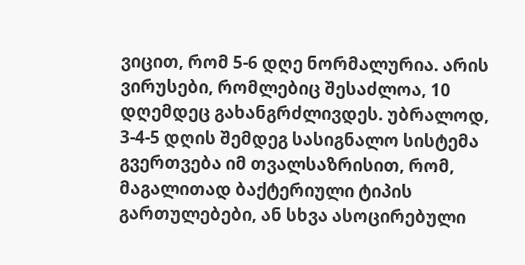ვიცით, რომ 5-6 დღე ნორმალურია. არის ვირუსები, რომლებიც შესაძლოა, 10 დღემდეც გახანგრძლივდეს. უბრალოდ, 3-4-5 დღის შემდეგ სასიგნალო სისტემა გვერთვება იმ თვალსაზრისით, რომ, მაგალითად ბაქტერიული ტიპის გართულებები, ან სხვა ასოცირებული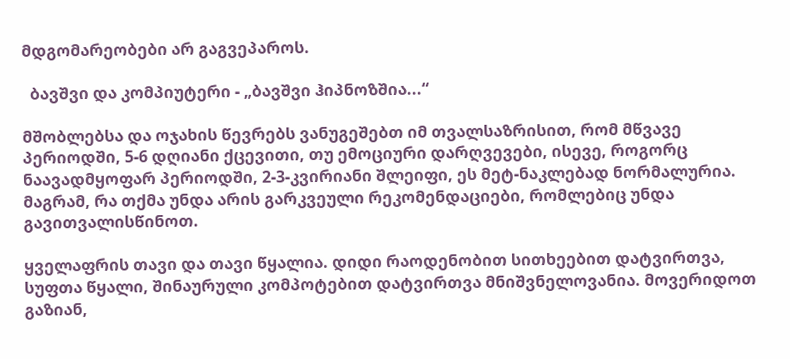მდგომარეობები არ გაგვეპაროს.

  ბავშვი და კომპიუტერი - „ბავშვი ჰიპნოზშია...“

მშობლებსა და ოჯახის წევრებს ვანუგეშებთ იმ თვალსაზრისით, რომ მწვავე პერიოდში, 5-6 დღიანი ქცევითი, თუ ემოციური დარღვევები, ისევე, როგორც ნაავადმყოფარ პერიოდში, 2-3-კვირიანი შლეიფი, ეს მეტ-ნაკლებად ნორმალურია. მაგრამ, რა თქმა უნდა არის გარკვეული რეკომენდაციები, რომლებიც უნდა გავითვალისწინოთ.

ყველაფრის თავი და თავი წყალია. დიდი რაოდენობით სითხეებით დატვირთვა, სუფთა წყალი, შინაურული კომპოტებით დატვირთვა მნიშვნელოვანია. მოვერიდოთ გაზიან,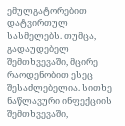ემულგატორებით დატვირთულ სასმელებს. თუმცა, გადაუდებელ შემთხვევაში, მცირე რაოდენობით ესეც შესაძლებელია. სითხე ნაწლავური ინფექციის შემთხვევაში,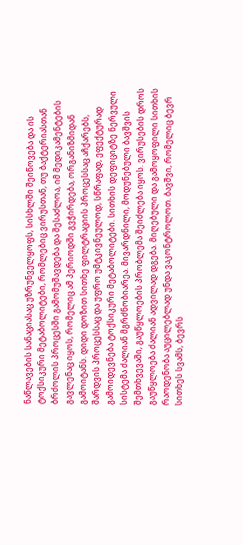ნაწლავების სანაციასაც უზრუნველყოფს, სისხლში შეიწოვება და ის ტოქსიკური მეტაბოლიტები, რომლებიც ვირუსთან, თუ ბაქტერიასთან ბრძოლის პროცესში გამომუშავდება და შესაძლოა, იმ მედიკამენტების გავლენაც იყოს, რომელიც ამ პერიოდში გვჭირდება, ორგანიზმიდან გამოიტანს. დიდი დოზით სითხე ფილტრაციის პროცესსაც აჩქარებს, შარდვის პროცესსაც და უფრო უმტკივნეულოდ, სწრაფად, ეფექტურად გამოიდევნება ტოქსიკური მეტაბოლიტები. სითხის დეფიციტზე ნერვული სისტემა ძალიან მგრძნობიარეა. მივარდნილი, მოდუნებული ბავშვის შემთხვევაში, გაუწყლოების პრობლემა შეიძლება იყოს. ვირუსების დროს გაუწყლოება ძალიან ადვილად დგება. მიღებული და გამოყოფილი სითხის რაოდენობა აუცილებლად უნდა ვაკონტროლოთ. ბავშვი, რომელიც ბევრ სითხეს სვამს, ბევრს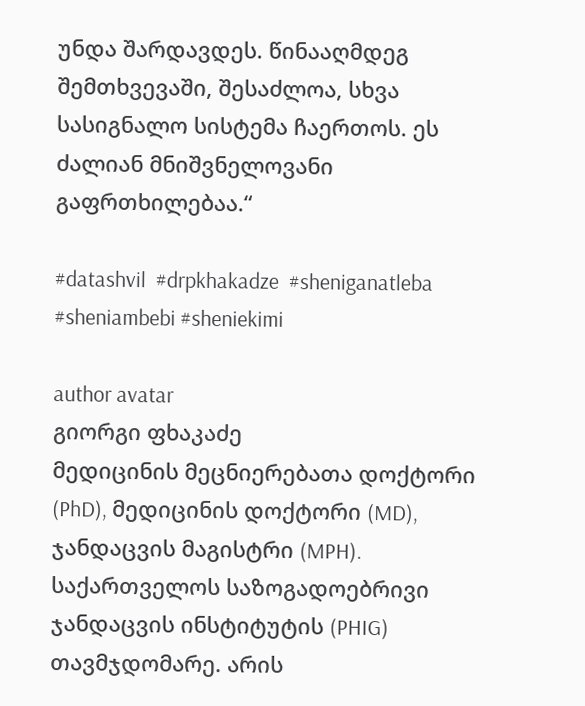უნდა შარდავდეს. წინააღმდეგ შემთხვევაში, შესაძლოა, სხვა სასიგნალო სისტემა ჩაერთოს. ეს ძალიან მნიშვნელოვანი გაფრთხილებაა.“

#datashvil  #drpkhakadze  #sheniganatleba #sheniambebi #sheniekimi

author avatar
გიორგი ფხაკაძე
მედიცინის მეცნიერებათა დოქტორი (PhD), მედიცინის დოქტორი (MD), ჯანდაცვის მაგისტრი (MPH). საქართველოს საზოგადოებრივი ჯანდაცვის ინსტიტუტის (PHIG) თავმჯდომარე. არის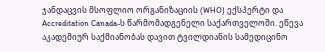ჯანდაცვის მსოფლიო ორგანიზაციის (WHO) ექსპერტი და Accreditation Canada-ს წარმომადგენელი საქართველოში. ეწევა აკადემიურ საქმიანობას დავით ტვილდიანის სამედიცინო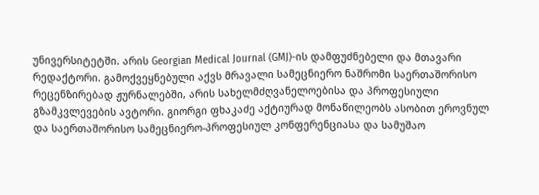უნივერსიტეტში. არის Georgian Medical Journal (GMJ)-ის დამფუძნებელი და მთავარი რედაქტორი. გამოქვეყნებული აქვს მრავალი სამეცნიერო ნაშრომი საერთაშორისო რეცენზირებად ჟურნალებში, არის სახელმძღვანელოებისა და პროფესიული გზამკვლევების ავტორი. გიორგი ფხაკაძე აქტიურად მონაწილეობს ასობით ეროვნულ და საერთაშორისო სამეცნიერო-პროფესიულ კონფერენციასა და სამუშაო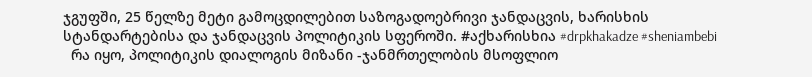ჯგუფში, 25 წელზე მეტი გამოცდილებით საზოგადოებრივი ჯანდაცვის, ხარისხის სტანდარტებისა და ჯანდაცვის პოლიტიკის სფეროში. #აქხარისხია #drpkhakadze #sheniambebi
  რა იყო, პოლიტიკის დიალოგის მიზანი -ჯანმრთელობის მსოფლიო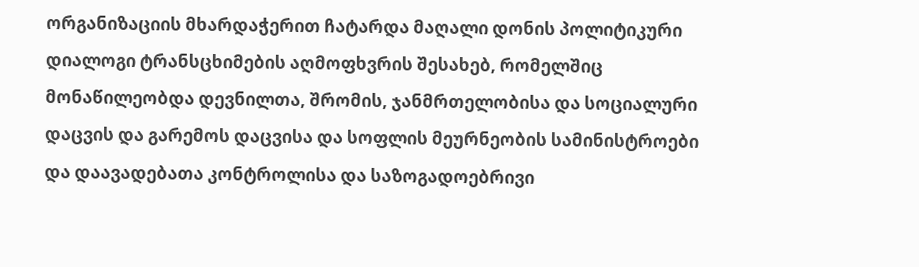ორგანიზაციის მხარდაჭერით ჩატარდა მაღალი დონის პოლიტიკური დიალოგი ტრანსცხიმების აღმოფხვრის შესახებ, რომელშიც მონაწილეობდა დევნილთა, შრომის, ჯანმრთელობისა და სოციალური დაცვის და გარემოს დაცვისა და სოფლის მეურნეობის სამინისტროები და დაავადებათა კონტროლისა და საზოგადოებრივი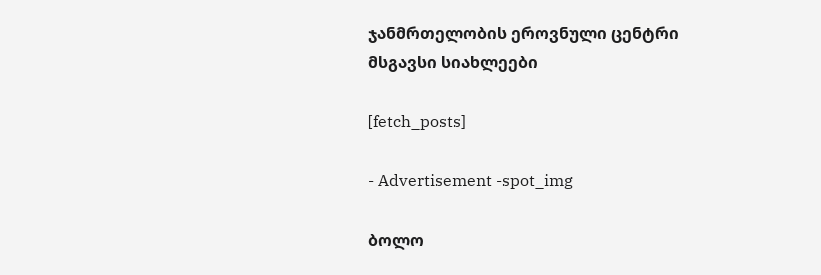ჯანმრთელობის ეროვნული ცენტრი
მსგავსი სიახლეები

[fetch_posts]

- Advertisement -spot_img

ბოლო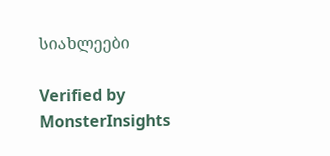სიახლეები

Verified by MonsterInsights